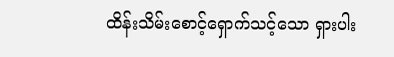ထိန်းသိမ်းစောင့်ရှောက်သင့်သော ရှားပါး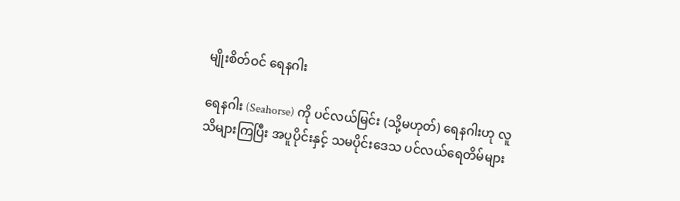မျိုးစိတ်ဝင် ရေနဂါး

ရေနဂါး (Seahorse) ကို ပင်လယ်မြင်း (သို့မဟုတ်) ရေနဂါးဟု လူသိများကြပြီး အပူပိုင်းနှင့် သမပိုင်းဒေသ ပင်လယ်ရေတိမ်များ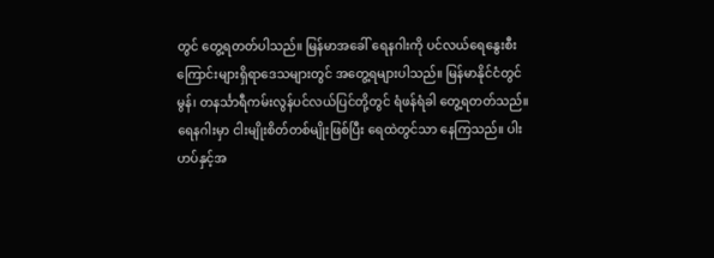တွင် တွေ့ရတတ်ပါသည်။ မြန်မာအခေါ် ရေနဂါးကို ပင်လယ်ရေနွေးစီးကြောင်းများရှိရာဒေသများတွင် အတွေ့ရများပါသည်။ မြန်မာနိုင်ငံတွင် မွန်၊ တနင်္သာရီကမ်းလွန်ပင်လယ်ပြင်တို့တွင် ရံဖန်ရံခါ တွေ့ရတတ်သည်။
ရေနဂါးမှာ ငါးမျိုးစိတ်တစ်မျိုးဖြစ်ပြီး ရေထဲတွင်သာ နေကြသည်။ ပါးဟပ်နှင့်အ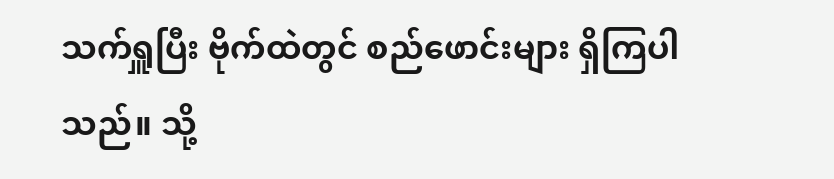သက်ရှူပြီး ဗိုက်ထဲတွင် စည်ဖောင်းများ ရှိကြပါသည်။ သို့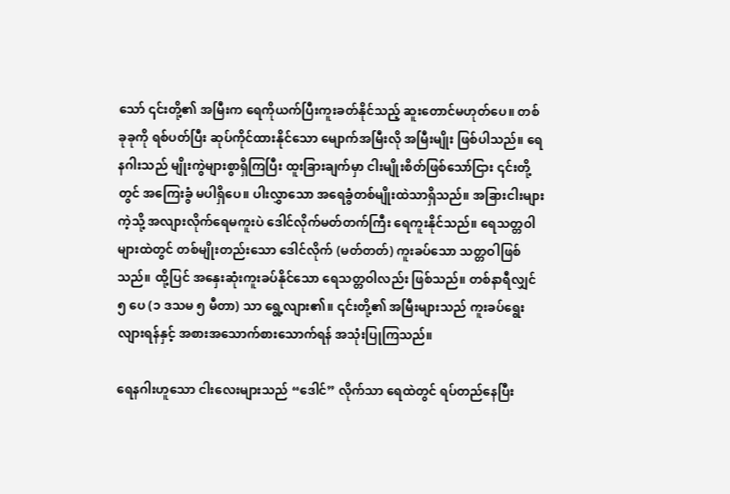သော် ၎င်းတို့၏ အမြီးက ရေကိုယက်ပြီးကူးခတ်နိုင်သည့် ဆူးတောင်မဟုတ်ပေ။ တစ်ခုခုကို ရစ်ပတ်ပြီး ဆုပ်ကိုင်ထားနိုင်သော မျောက်အမြီးလို အမြီးမျိုး ဖြစ်ပါသည်။ ရေနဂါးသည် မျိုးကွဲများစွာရှိကြပြီး ထူးခြားချက်မှာ ငါးမျိုးစိတ်ဖြစ်သော်ငြား ၎င်းတို့တွင် အကြေးခွံ မပါရှိပေ။ ပါးလွှာသော အရေခွံတစ်မျိုးထဲသာရှိသည်။ အခြားငါးများကဲ့သို့ အလျားလိုက်ရေမကူးပဲ ဒေါင်လိုက်မတ်တက်ကြီး ရေကူးနိုင်သည်။ ရေသတ္တဝါများထဲတွင် တစ်မျိုးတည်းသော ဒေါင်လိုက် (မတ်တတ်) ကူးခပ်သော သတ္တဝါဖြစ်သည်။ ထို့ပြင် အနှေးဆုံးကူးခပ်နိုင်သော ရေသတ္တဝါလည်း ဖြစ်သည်။ တစ်နာရီလျှင် ၅ ပေ (၁ ဒသမ ၅ မီတာ) သာ ရွေ့လျား၏။ ၎င်းတို့၏ အမြီးများသည် ကူးခပ်ရွေးလျားရန်နှင့် အစားအသောက်စားသောက်ရန် အသုံးပြုကြသည်။

ရေနဂါးဟူသော ငါးလေးများသည် “ဒေါင်” လိုက်သာ ရေထဲတွင် ရပ်တည်နေပြီး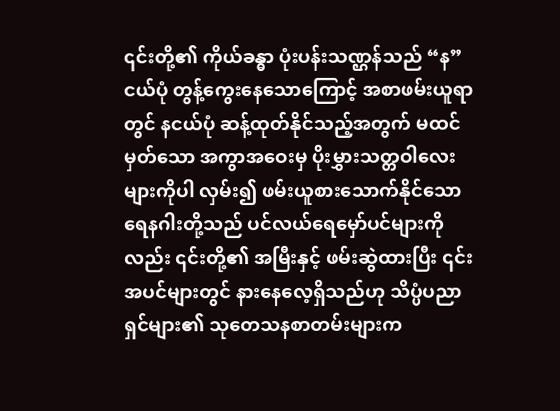၎င်းတို့၏ ကိုယ်ခန္ဓာ ပုံးပန်းသဏ္ဌန်သည် “န”ငယ်ပုံ တွန့်ကွေးနေသောကြောင့် အစာဖမ်းယူရာတွင် နငယ်ပုံ ဆန့်ထုတ်နိုင်သည့်အတွက် မထင်မှတ်သော အကွာအဝေးမှ ပိုးမွှားသတ္တဝါလေးများကိုပါ လှမ်း၍ ဖမ်းယူစားသောက်နိုင်သော ရေနဂါးတို့သည် ပင်လယ်ရေမှော်ပင်များကိုလည်း ၎င်းတို့၏ အမြီးနှင့် ဖမ်းဆွဲထားပြီး ၎င်းအပင်များတွင် နားနေလေ့ရှိသည်ဟု သိပ္ပံပညာရှင်များ၏ သုတေသနစာတမ်းများက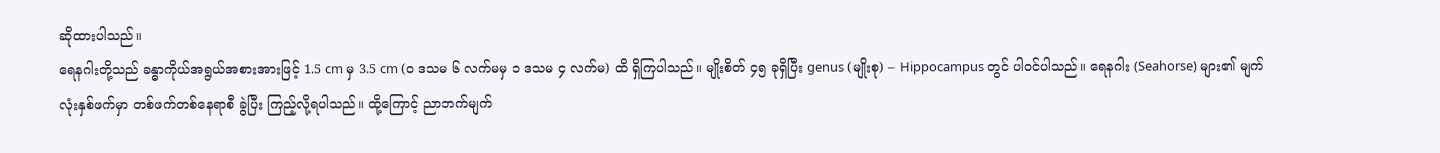ဆိုထားပါသည်။
ရေနဂါးတို့သည် ခန္ဓာကိုယ်အရွယ်အစားအားဖြင့် 1.5 cm မှ 3.5 cm (၀ ဒသမ ၆ လက်မမှ ၁ ဒသမ ၄ လက်မ) ထိ ရှိကြပါသည်။ မျိုးစိတ် ၄၅ ခုရှိပြီး genus (မျိုးစု) – Hippocampus တွင် ပါဝင်ပါသည်။ ရေနဂါး (Seahorse) များ၏ မျက်လုံးနှစ်ဖက်မှာ တစ်ဖက်တစ်နေရာစီ ခွဲပြီး ကြည့်လို့ရပါသည်။ ထို့ကြောင့် ညာဘက်မျက်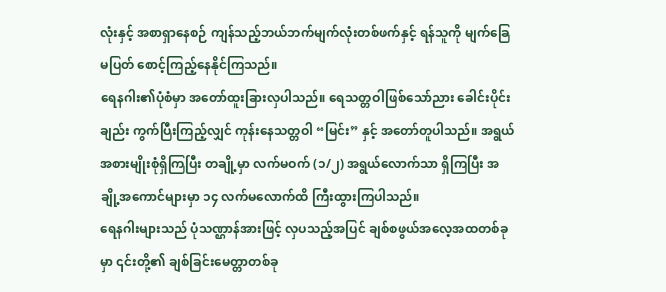လုံးနှင့် အစာရှာနေစဉ် ကျန်သည့်ဘယ်ဘက်မျက်လုံးတစ်ဖက်နှင့် ရန်သူကို မျက်ခြေမပြတ် စောင့်ကြည့်နေနိုင်ကြသည်။
ရေနဂါး၏ပုံစံမှာ အတော်ထူးခြားလှပါသည်။ ရေသတ္တဝါဖြစ်သော်ညား ခေါင်းပိုင်းချည်း ကွက်ပြီးကြည့်လျှင် ကုန်းနေသတ္တဝါ “မြင်း” နှင့် အတော်တူပါသည်။ အရွယ်အစားမျိုးစုံရှိကြပြီး တချို့မှာ လက်မဝက် (၁/၂) အရွယ်လောက်သာ ရှိကြပြီး အချို့အကောင်များမှာ ၁၄ လက်မလောက်ထိ ကြီးထွားကြပါသည်။
ရေနဂါးများသည် ပုံသဏ္ဌာန်အားဖြင့် လှပသည့်အပြင် ချစ်စဖွယ်အလေ့အထတစ်ခုမှာ ၎င်းတို့၏ ချစ်ခြင်းမေတ္တာတစ်ခု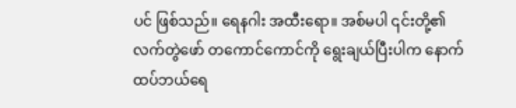ပင် ဖြစ်သည်။ ရေနဂါး အထီးရော။ အစ်မပါ ၎င်းတို့၏ လက်တွဲဖော် တကောင်ကောင်ကို ရွေးချယ်ပြီးပါက နောက်ထပ်ဘယ်ရေ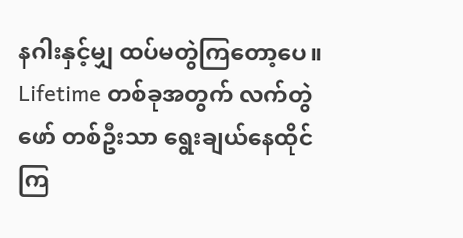နဂါးနှင့်မျှ ထပ်မတွဲကြတော့ပေ။ Lifetime တစ်ခုအတွက် လက်တွဲဖော် တစ်ဦးသာ ရွေးချယ်နေထိုင်ကြ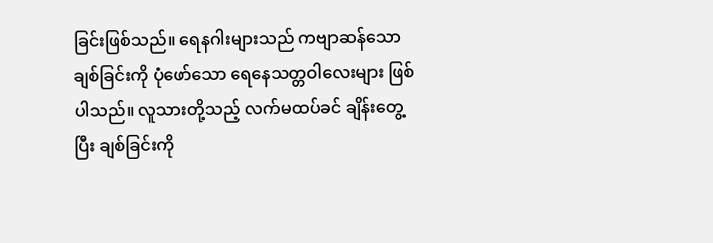ခြင်းဖြစ်သည်။ ရေနဂါးများသည် ကဗျာဆန်သောချစ်ခြင်းကို ပုံဖော်သော ရေနေသတ္တဝါလေးများ ဖြစ်ပါသည်။ လူသားတို့သည့် လက်မထပ်ခင် ချိန်းတွေ့ပြီး ချစ်ခြင်းကို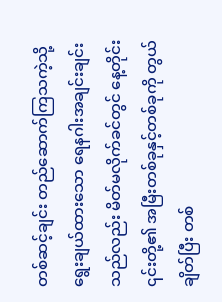တစ်ဆင့်ချင်း တည်ဆောက်ကြသကဲ့သို့ ရွေးချယ်ထားသော ရေနဂါးအချင်းချင်းသည်လည်း မိတ်မလိုက်ခင်တွင် နေ့တိုင်း ၎င်းတို့၏ အမြီးတစ်ခုနှင့်တစ်ခုကို တွယ်ချိတ်ပြီး တစ်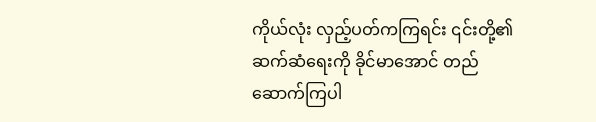ကိုယ်လုံး လှည့်ပတ်ကကြရင်း ၎င်းတို့၏ ဆက်ဆံရေးကို ခိုင်မာအောင် တည်ဆောက်ကြပါ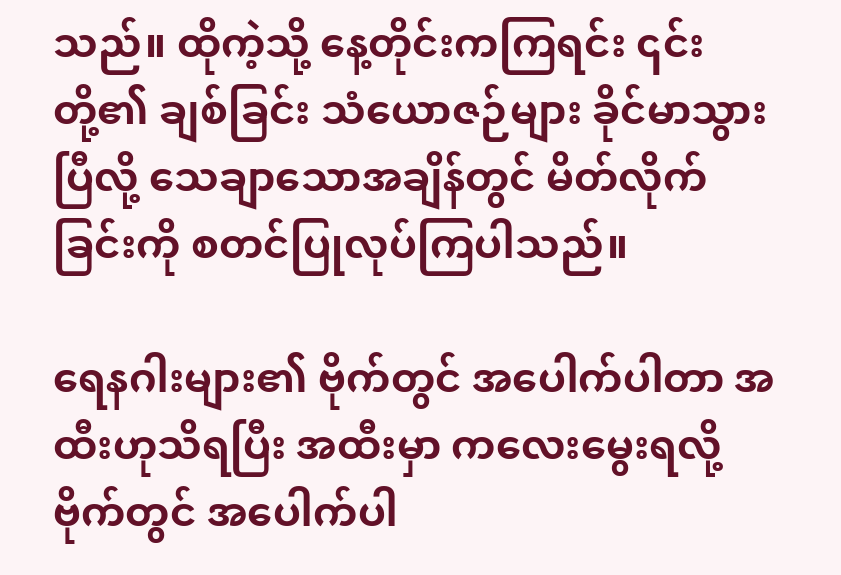သည်။ ထိုကဲ့သို့ နေ့တိုင်းကကြရင်း ၎င်းတို့၏ ချစ်ခြင်း သံယောဇဉ်များ ခိုင်မာသွားပြီလို့ သေချာသောအချိန်တွင် မိတ်လိုက်ခြင်းကို စတင်ပြုလုပ်ကြပါသည်။

ရေနဂါးများ၏ ဗိုက်တွင် အပေါက်ပါတာ အထီးဟုသိရပြီး အထီးမှာ ကလေးမွေးရလို့ ဗိုက်တွင် အပေါက်ပါ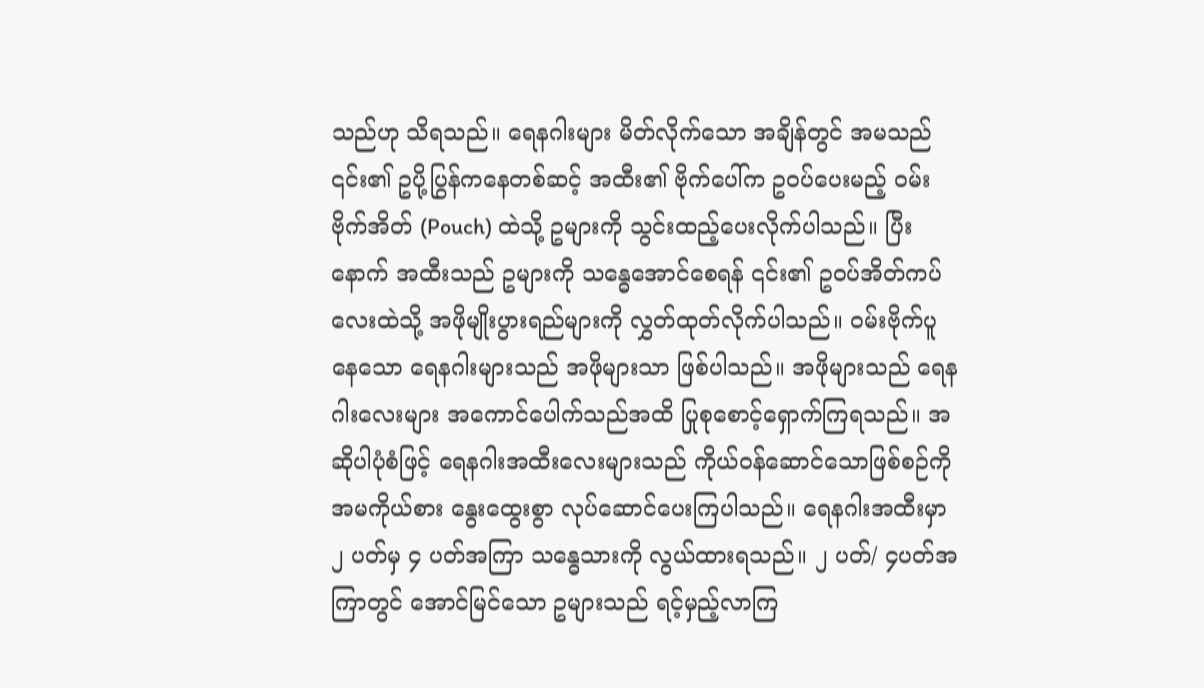သည်ဟု သိရသည်။ ရေနဂါးများ မိတ်လိုက်သော အချိန်တွင် အမသည် ၎င်း၏ ဥပို့ပြွန်ကနေတစ်ဆင့် အထီး၏ ဗိုက်ပေါ်က ဥဝပ်ပေးမည့် ဝမ်းဗိုက်အိတ် (Pouch) ထဲသို့ ဥများကို သွင်းထည့်ပေးလိုက်ပါသည်။ ပြီးနောက် အထီးသည် ဥများကို သန္ဓေအောင်စေရန် ၎င်း၏ ဥဝပ်အိတ်ကပ်လေးထဲသို့ အဖိုမျိုးပွားရည်များကို လွှတ်ထုတ်လိုက်ပါသည်။ ဝမ်းဗိုက်ပူနေသော ရေနဂါးများသည် အဖိုများသာ ဖြစ်ပါသည်။ အဖိုများသည် ရေနဂါးလေးများ အကောင်ပေါက်သည်အထိ ပြုစုစောင့်ရှောက်ကြရသည်။ အဆိုပါပုံစံဖြင့် ရေနဂါးအထီးလေးများသည် ကိုယ်ဝန်ဆောင်သောဖြစ်စဉ်ကို အမကိုယ်စား နွေးထွေးစွာ လုပ်ဆောင်ပေးကြပါသည်။ ရေနဂါးအထီးမှာ ၂ ပတ်မှ ၄ ပတ်အကြာ သန္ဓေသားကို လွယ်ထားရသည်။ ၂ ပတ်/ ၄ပတ်အကြာတွင် အောင်မြင်သော ဥများသည် ရင့်မှည့်လာကြ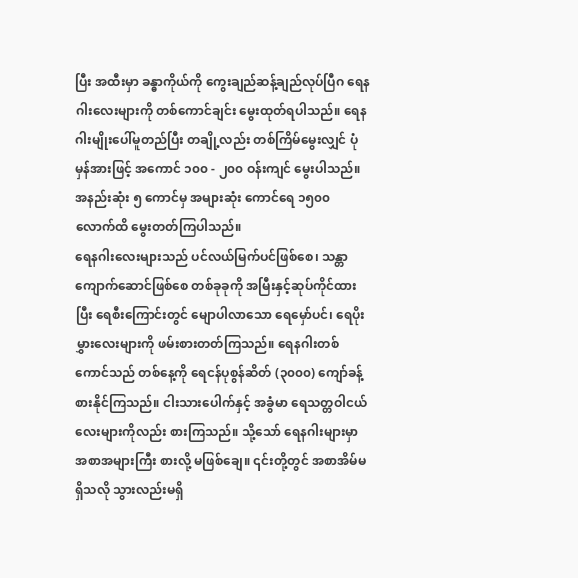ပြီး အထီးမှာ ခန္ဓာကိုယ်ကို ကွေးချည်ဆန့်ချည်လုပ်ပြီဂ ရေနဂါးလေးများကို တစ်ကောင်ချင်း မွေးထုတ်ရပါသည်။ ရေနဂါးမျိုးပေါ်မူတည်ပြီး တချို့လည်း တစ်ကြိမ်မွေးလျှင် ပုံမှန်အားဖြင့် အကောင် ၁၀၀ - ၂၀၀ ဝန်းကျင် မွေးပါသည်။ အနည်းဆုံး ၅ ကောင်မှ အများဆုံး ကောင်ရေ ၁၅၀၀ လောက်ထိ မွေးတတ်ကြပါသည်။
ရေနဂါးလေးများသည် ပင်လယ်မြက်ပင်ဖြစ်စေ၊ သန္တာကျောက်ဆောင်ဖြစ်စေ တစ်ခုခုကို အမြီးနှင့်ဆုပ်ကိုင်ထားပြီး ရေစီးကြောင်းတွင် မျောပါလာသော ရေမှော်ပင်၊ ရေပိုးမွှားလေးများကို ဖမ်းစားတတ်ကြသည်။ ရေနဂါးတစ်ကောင်သည် တစ်နေ့ကို ရေငန်ပုစွန်ဆိတ် (၃၀၀၀) ကျော်ခန့် စားနိုင်ကြသည်။ ငါးသားပေါက်နှင့် အခွံမာ ရေသတ္တဝါငယ်လေးများကိုလည်း စားကြသည်။ သို့သော် ရေနဂါးများမှာ အစာအများကြီး စားလို့ မဖြစ်ချေ။ ၎င်းတို့တွင် အစာအိမ်မရှိသလို သွားလည်းမရှိ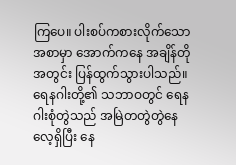ကြပေ။ ပါးစပ်ကစားလိုက်သောအစာမှာ အောက်ကနေ အချိန်တိုအတွင်း ပြန်ထွက်သွားပါသည်။
ရေနဂါးတို့၏ သဘာဝတွင် ရေနဂါးစုံတွဲသည် အမြဲတတွဲတွဲနေလေ့ရှိပြီး နေ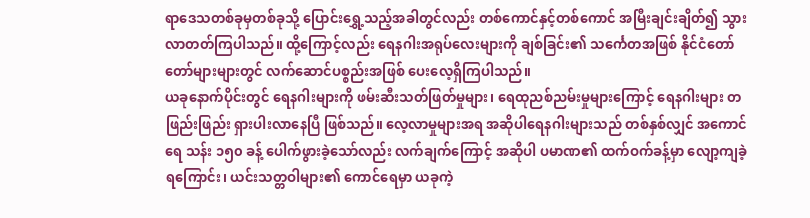ရာဒေသတစ်ခုမှတစ်ခုသို့ ပြောင်းရွှေ့သည့်အခါတွင်လည်း တစ်ကောင်နှင့်တစ်ကောင် အမြီးချင်းချိတ်၍ သွားလာတတ်ကြပါသည်။ ထို့ကြောင့်လည်း ရေနဂါးအရုပ်လေးများကို ချစ်ခြင်း၏ သင်္ကေတအဖြစ် နိုင်ငံတော်တော်များများတွင် လက်ဆောင်ပစ္စည်းအဖြစ် ပေးလေ့ရှိကြပါသည်။
ယခုနောက်ပိုင်းတွင် ရေနဂါးများကို ဖမ်းဆီးသတ်ဖြတ်မှုများ၊ ရေထုညစ်ညမ်းမှုများကြောင့် ရေနဂါးများ တဖြည်းဖြည်း ရှားပါးလာနေပြီ ဖြစ်သည်။ လေ့လာမှုများအရ အဆိုပါရေနဂါးများသည် တစ်နှစ်လျှင် အကောင်ရေ သန်း ၁၅၀ ခန့် ပေါက်ဖွားခဲ့သော်လည်း လက်ချက်ကြောင့် အဆိုပါ ပမာဏ၏ ထက်ဝက်ခန့်မှာ လျော့ကျခဲ့ရကြောင်း၊ ယင်းသတ္တဝါများ၏ ကောင်ရေမှာ ယခုကဲ့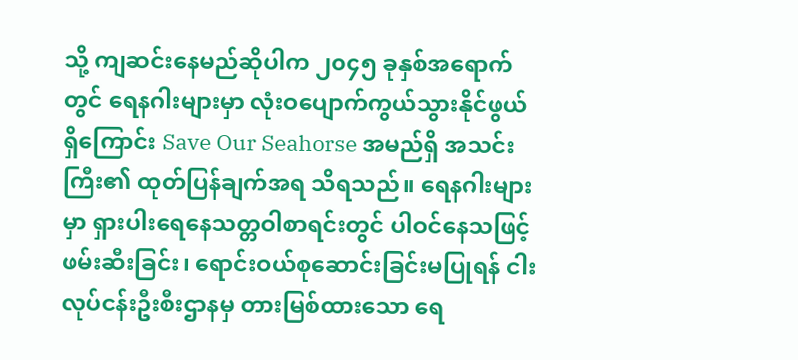သို့ ကျဆင်းနေမည်ဆိုပါက ၂၀၄၅ ခုနှစ်အရောက်တွင် ရေနဂါးများမှာ လုံးဝပျောက်ကွယ်သွားနိုင်ဖွယ်ရှိကြောင်း Save Our Seahorse အမည်ရှိ အသင်းကြီး၏ ထုတ်ပြန်ချက်အရ သိရသည်။ ရေနဂါးများမှာ ရှားပါးရေနေသတ္တဝါစာရင်းတွင် ပါဝင်နေသဖြင့် ဖမ်းဆီးခြင်း၊ ရောင်းဝယ်စုဆောင်းခြင်းမပြုရန် ငါးလုပ်ငန်းဦးစီးဌာနမှ တားမြစ်ထားသော ရေ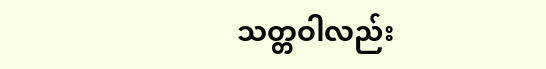သတ္တဝါလည်း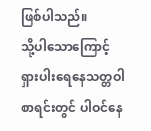ဖြစ်ပါသည်။
သို့ပါသောကြောင့် ရှားပါးရေနေသတ္တဝါစာရင်းတွင် ပါဝင်နေ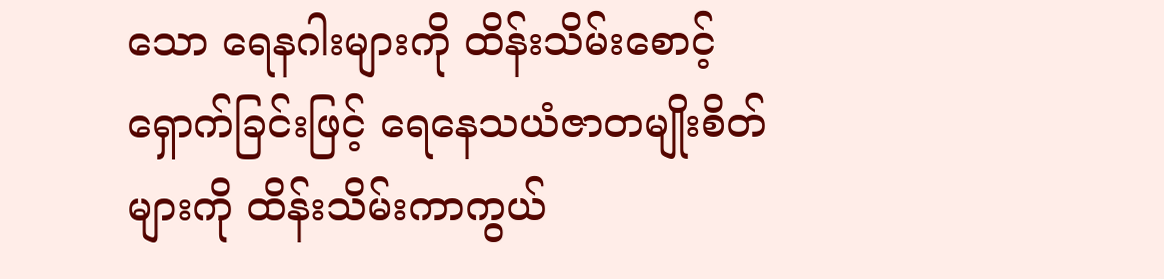သော ရေနဂါးများကို ထိန်းသိမ်းစောင့်ရှောက်ခြင်းဖြင့် ရေနေသယံဇာတမျိုးစိတ်များကို ထိန်းသိမ်းကာကွယ်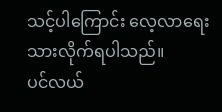သင့်ပါကြောင်း လေ့လာရေးသားလိုက်ရပါသည်။
ပင်လယ်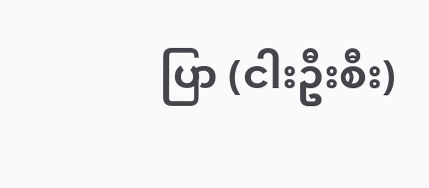ပြာ (ငါးဦးစီး)